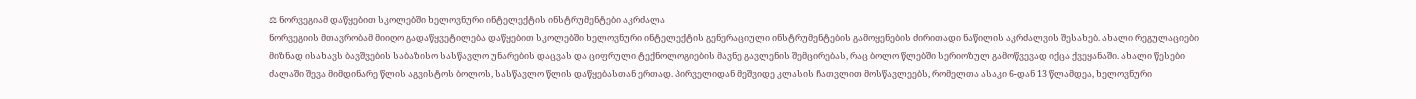⚖ ნორვეგიამ დაწყებით სკოლებში ხელოვნური ინტელექტის ინსტრუმენტები აკრძალა
ნორვეგიის მთავრობამ მიიღო გადაწყვეტილება დაწყებით სკოლებში ხელოვნური ინტელექტის გენერაციული ინსტრუმენტების გამოყენების ძირითადი ნაწილის აკრძალვის შესახებ. ახალი რეგულაციები მიზნად ისახავს ბავშვების საბაზისო სასწავლო უნარების დაცვას და ციფრული ტექნოლოგიების მავნე გავლენის შემცირებას, რაც ბოლო წლებში სერიოზულ გამოწვევად იქცა ქვეყანაში. ახალი წესები ძალაში შევა მიმდინარე წლის აგვისტოს ბოლოს, სასწავლო წლის დაწყებასთან ერთად. პირველიდან მეშვიდე კლასის ჩათვლით მოსწავლეებს, რომელთა ასაკი 6-დან 13 წლამდეა, ხელოვნური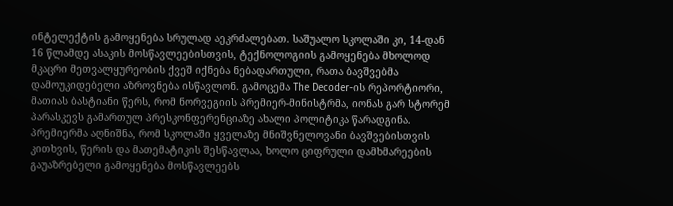ინტელექტის გამოყენება სრულად აეკრძალებათ. საშუალო სკოლაში კი, 14-დან 16 წლამდე ასაკის მოსწავლეებისთვის, ტექნოლოგიის გამოყენება მხოლოდ მკაცრი მეთვალყურეობის ქვეშ იქნება ნებადართული, რათა ბავშვებმა დამოუკიდებელი აზროვნება ისწავლონ. გამოცემა The Decoder-ის რეპორტიორი, მათიას ბასტიანი წერს, რომ ნორვეგიის პრემიერ-მინისტრმა, იონას გარ სტორემ პარასკევს გამართულ პრესკონფერენციაზე ახალი პოლიტიკა წარადგინა. პრემიერმა აღნიშნა, რომ სკოლაში ყველაზე მნიშვნელოვანი ბავშვებისთვის კითხვის, წერის და მათემატიკის შესწავლაა, ხოლო ციფრული დამხმარეების გაუაზრებელი გამოყენება მოსწავლეებს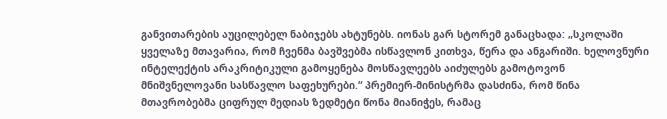განვითარების აუცილებელ ნაბიჯებს ახტუნებს. იონას გარ სტორემ განაცხადა: „სკოლაში ყველაზე მთავარია, რომ ჩვენმა ბავშვებმა ისწავლონ კითხვა, წერა და ანგარიში. ხელოვნური ინტელექტის არაკრიტიკული გამოყენება მოსწავლეებს აიძულებს გამოტოვონ მნიშვნელოვანი სასწავლო საფეხურები.“ პრემიერ-მინისტრმა დასძინა, რომ წინა მთავრობებმა ციფრულ მედიას ზედმეტი წონა მიანიჭეს, რამაც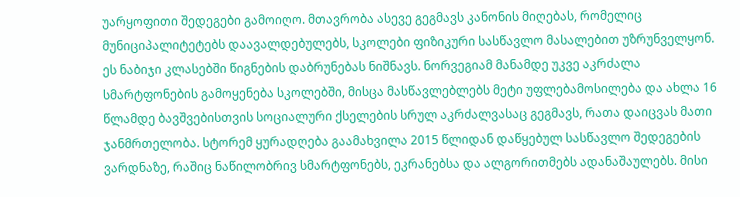უარყოფითი შედეგები გამოიღო. მთავრობა ასევე გეგმავს კანონის მიღებას, რომელიც მუნიციპალიტეტებს დაავალდებულებს, სკოლები ფიზიკური სასწავლო მასალებით უზრუნველყონ. ეს ნაბიჯი კლასებში წიგნების დაბრუნებას ნიშნავს. ნორვეგიამ მანამდე უკვე აკრძალა სმარტფონების გამოყენება სკოლებში, მისცა მასწავლებლებს მეტი უფლებამოსილება და ახლა 16 წლამდე ბავშვებისთვის სოციალური ქსელების სრულ აკრძალვასაც გეგმავს, რათა დაიცვას მათი ჯანმრთელობა. სტორემ ყურადღება გაამახვილა 2015 წლიდან დაწყებულ სასწავლო შედეგების ვარდნაზე, რაშიც ნაწილობრივ სმარტფონებს, ეკრანებსა და ალგორითმებს ადანაშაულებს. მისი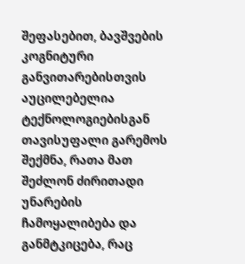შეფასებით, ბავშვების კოგნიტური განვითარებისთვის აუცილებელია ტექნოლოგიებისგან თავისუფალი გარემოს შექმნა, რათა მათ შეძლონ ძირითადი უნარების ჩამოყალიბება და განმტკიცება, რაც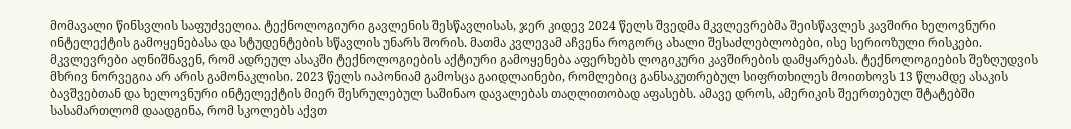მომავალი წინსვლის საფუძველია. ტექნოლოგიური გავლენის შესწავლისას, ჯერ კიდევ 2024 წელს შვედმა მკვლევრებმა შეისწავლეს კავშირი ხელოვნური ინტელექტის გამოყენებასა და სტუდენტების სწავლის უნარს შორის. მათმა კვლევამ აჩვენა როგორც ახალი შესაძლებლობები, ისე სერიოზული რისკები. მკვლევრები აღნიშნავენ, რომ ადრეულ ასაკში ტექნოლოგიების აქტიური გამოყენება აფერხებს ლოგიკური კავშირების დამყარებას. ტექნოლოგიების შეზღუდვის მხრივ ნორვეგია არ არის გამონაკლისი. 2023 წელს იაპონიამ გამოსცა გაიდლაინები, რომლებიც განსაკუთრებულ სიფრთხილეს მოითხოვს 13 წლამდე ასაკის ბავშვებთან და ხელოვნური ინტელექტის მიერ შესრულებულ საშინაო დავალებას თაღლითობად აფასებს. ამავე დროს, ამერიკის შეერთებულ შტატებში სასამართლომ დაადგინა, რომ სკოლებს აქვთ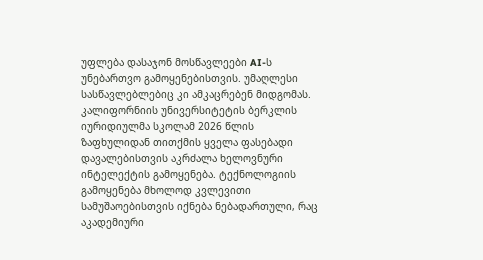უფლება დასაჯონ მოსწავლეები AI-ს უნებართვო გამოყენებისთვის. უმაღლესი სასწავლებლებიც კი ამკაცრებენ მიდგომას. კალიფორნიის უნივერსიტეტის ბერკლის იურიდიულმა სკოლამ 2026 წლის ზაფხულიდან თითქმის ყველა ფასებადი დავალებისთვის აკრძალა ხელოვნური ინტელექტის გამოყენება. ტექნოლოგიის გამოყენება მხოლოდ კვლევითი სამუშაოებისთვის იქნება ნებადართული, რაც აკადემიური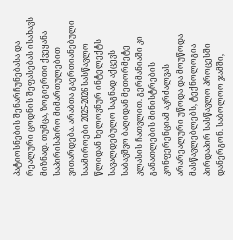პატიოსნების შენარჩუნებასა და რეალური ცოდნის შეფასებას ისახავს მიზნად. თუმცა, ზოგიერთი ქვეყანა საპირისპირო მიმართულებით ვითარდება. არაბთა გაერთიანებული საამიროები 2025-2026 სასწავლო წლიდან ხელოვნურ ინტელექტს სავალდებულო საგნად აქცევს საბავშვო ბაღიდან მეთორმეტე კლასის ჩათვლით. გერმანიაში კი განათლების მინისტრების კონფერენციამ აკრძალვას არარეალური უწოდა და მოუწოდა მასწავლებლებს, ტექნოლოგია პირდაპირ სასწავლო პროცესში დანერგონ. საბოლოო ჯამში,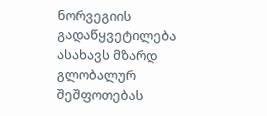ნორვეგიის გადაწყვეტილება ასახავს მზარდ გლობალურ შეშფოთებას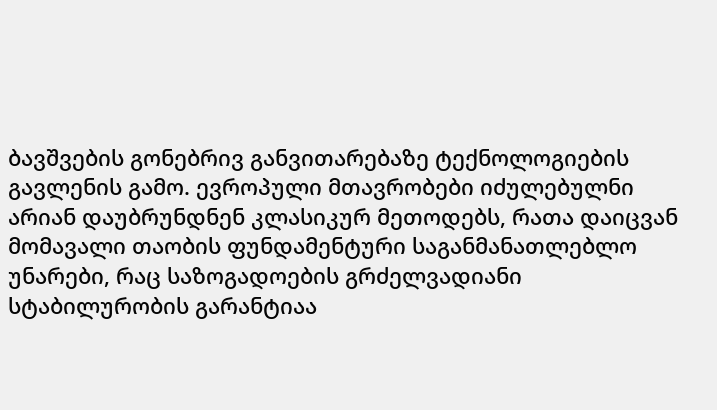ბავშვების გონებრივ განვითარებაზე ტექნოლოგიების გავლენის გამო. ევროპული მთავრობები იძულებულნი არიან დაუბრუნდნენ კლასიკურ მეთოდებს, რათა დაიცვან მომავალი თაობის ფუნდამენტური საგანმანათლებლო უნარები, რაც საზოგადოების გრძელვადიანი სტაბილურობის გარანტიაა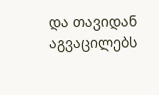და თავიდან აგვაცილებს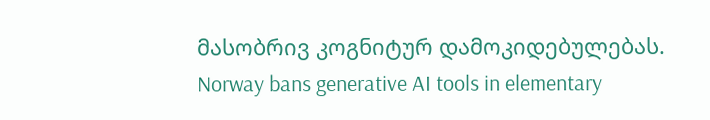მასობრივ კოგნიტურ დამოკიდებულებას.
Norway bans generative AI tools in elementary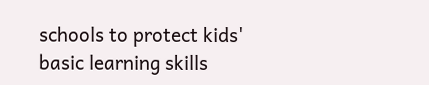schools to protect kids' basic learning skills